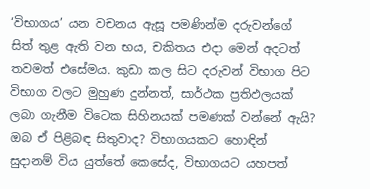‘විභාගය’ යන වචනය ඇසූ පමණින්ම දරුවන්ගේ සිත් තුළ ඇති වන භය, චකිතය එදා මෙන් අදටත් තවමත් එසේමය. කුඩා කල සිට දරුවන් විභාග පිට විභාග වලට මුහුණ දුන්නත්, සාර්ථක ප්‍රතිඵලයක් ලබා ගැනීම විටෙක සිහිනයක් පමණක් වන්නේ ඇයි? ඔබ ඒ පිළිබඳ සිතුවාද? විභාගයකට හොඳින් සුදානම් විය යුත්තේ කෙසේද, විභාගයට යහපත්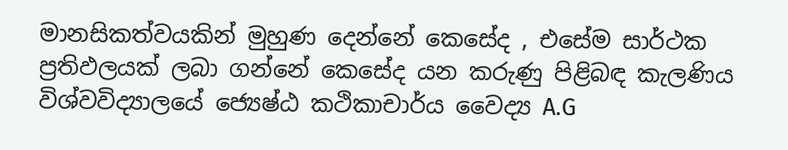මානසිකත්වයකින් මුහුණ දෙන්නේ කෙසේද , එසේම සාර්ථක ප්‍රතිඵලයක් ලබා ගන්නේ කෙසේද යන කරුණු පිළිබඳ කැලණිය විශ්වවිද්‍යාලයේ ජ්‍යෙෂ්ඨ කථිකාචාර්ය වෛද්‍ය A.G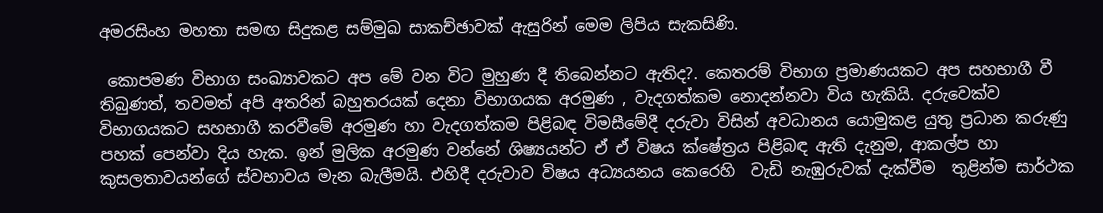අමරසිංහ මහතා සමඟ සිදුකළ සම්මුඛ සාකච්ඡාවක් ඇසුරින් මෙම ලිපිය සැකසිණි.

 කොපමණ විභාග සංඛ්‍යාවකට අප මේ වන විට මුහුණ දී තිබෙන්නට ඇතිද?. කෙතරම් විභාග ප්‍රමාණයකට අප සහභාගී වී තිබුණත්, තවමත් අපි අතරින් බහුතරයක් දෙනා විභාගයක අරමුණ , වැදගත්කම නොදන්නවා විය හැකියි. දරුවෙක්ව විභාගයකට සහභාගී කරවීමේ අරමුණ හා වැදගත්කම පිළිබඳ විමසීමේදී දරුවා විසින් අවධානය යොමුකළ යුතු ප්‍රධාන කරුණු පහක් පෙන්වා දිය හැක. ඉන් මුලික අරමුණ වන්නේ ශිෂ්‍යයන්ට ඒ ඒ විෂය ක්ෂේත්‍රය පිළිබඳ ඇති දැනුම, ආකල්ප හා කුසලතාවයන්ගේ ස්වභාවය මැන බැලීමයි. එහිදී දරුවාව විෂය අධ්‍යයනය කෙරෙහි  වැඩි නැඹුරුවක් දැක්වීම  තුළින්ම සාර්ථක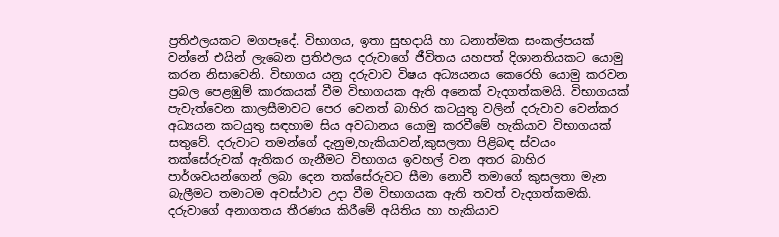ප්‍රතිඵලයකට මගපෑදේ. විභාගය, ඉතා සුභදායි හා ධනාත්මක සංකල්පයක් වන්නේ එයින් ලැබෙන ප්‍රතිඵලය දරුවාගේ ජීවිතය යහපත් දිශානතියකට යොමු කරන නිසාවෙනි. විභාගය යනු දරුවාව විෂය අධ්‍යයනය කෙරෙහි යොමු කරවන ප්‍රබල පෙළඹුම් කාරකයක් වීම විභාගයක ඇති අනෙක් වැදගත්කමයි. විභාගයක් පැවැත්වෙන කාලසීමාවට පෙර වෙනත් බාහිර කටයුතු වලින් දරුවාව වෙන්කර  අධ්‍යයන කටයුතු සඳහාම සිය අවධානය යොමු කරවීමේ හැකියාව විභාගයක් සතුවේ. දරුවාට තමන්ගේ දැනුම,හැකියාවන්,කුසලතා පිළිබඳ ස්වයං තක්සේරුවක් ඇතිකර ගැනීමට විභාගය ඉවහල් වන අතර බාහිර පාර්ශවයන්ගෙන් ලබා දෙන තක්සේරුවට සීමා නොවී තමාගේ කුසලතා මැන බැලීමට තමාටම අවස්ථාව උදා වීම විභාගයක ඇති තවත් වැදගත්කමකි. දරුවාගේ අනාගතය තීරණය කිරීමේ අයිතිය හා හැකියාව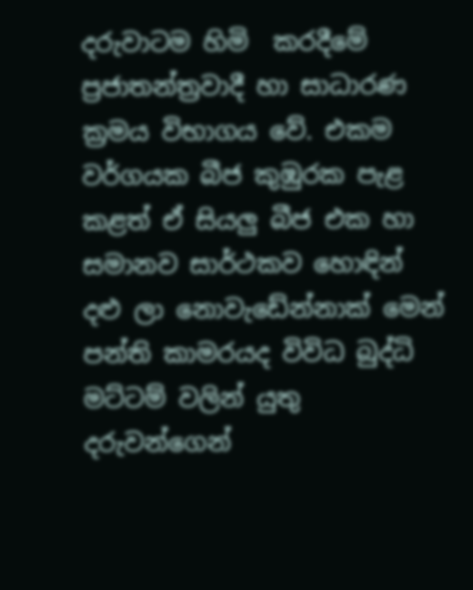දරුවාටම හිමි  කරදීමේ ප්‍රජාතන්ත්‍රවාදී හා සාධාරණ ක්‍රමය විභාගය වේ. එකම වර්ගයක බීජ කුඹුරක පැළ කළත් ඒ සියලු බීජ එක හා සමානව සාර්ථකව හොඳින් දළු ලා නොවැඩේන්නාක් මෙන් පන්ති කාමරයද විවිධ බුද්ධි මට්ටම් වලින් යුතු දරුවන්ගෙන්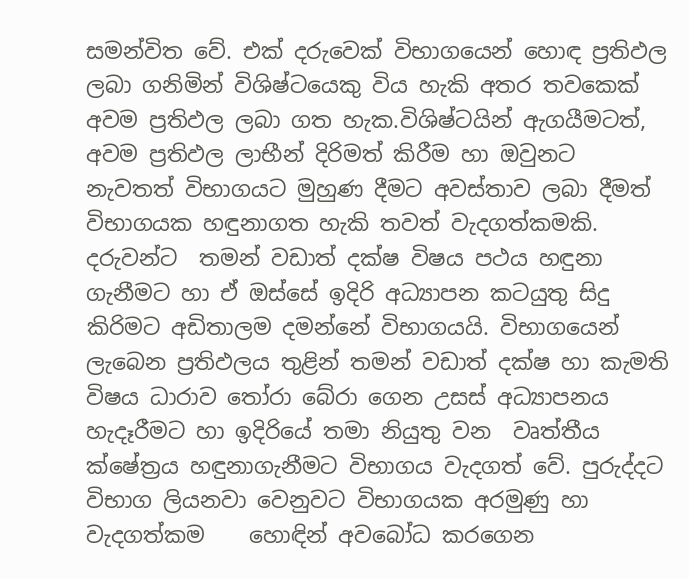සමන්විත වේ. එක් දරුවෙක් විභාගයෙන් හොඳ ප්‍රතිඵල ලබා ගනිමින් විශිෂ්ටයෙකු විය හැකි අතර තවකෙක් අවම ප්‍රතිඵල ලබා ගත හැක.විශිෂ්ටයින් ඇගයීමටත්, අවම ප්‍රතිඵල ලාභීන් දිරිමත් කිරීම හා ඔවුනට නැවතත් විභාගයට මුහුණ දීමට අවස්තාව ලබා දීමත් විභාගයක හඳුනාගත හැකි තවත් වැදගත්කමකි. දරුවන්ට  තමන් වඩාත් දක්ෂ විෂය පථය හඳුනා ගැනීමට හා ඒ ඔස්සේ ඉදිරි අධ්‍යාපන කටයුතු සිදු කිරිමට අඩිතාලම දමන්නේ විභාගයයි. විභාගයෙන් ලැබෙන ප්‍රතිඵලය තුළින් තමන් වඩාත් දක්ෂ හා කැමති විෂය ධාරාව තෝරා බේරා ගෙන උසස් අධ්‍යාපනය හැදෑරීමට හා ඉදිරියේ තමා නියුතු වන  වෘත්තීය ක්ෂේත්‍රය හඳුනාගැනීමට විභාගය වැදගත් වේ. පුරුද්දට විභාග ලියනවා වෙනුවට විභාගයක අරමුණු හා වැදගත්කම    හොඳින් අවබෝධ කරගෙන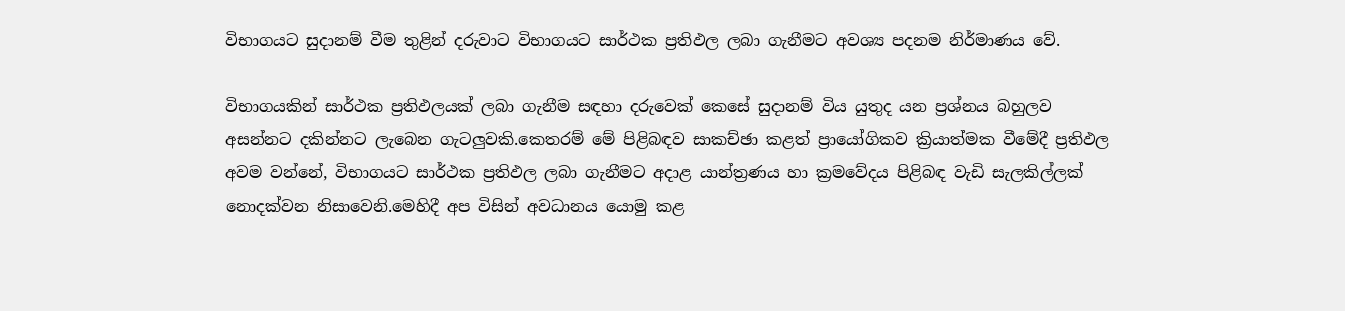විභාගයට සුදානම් වීම තුළින් දරුවාට විභාගයට සාර්ථක ප්‍රතිඵල ලබා ගැනීමට අවශ්‍ය පදනම නිර්මාණය වේ.

විභාගයකින් සාර්ථක ප්‍රතිඵලයක් ලබා ගැනීම සඳහා දරුවෙක් කෙසේ සුදානම් විය යුතුද යන ප්‍රශ්නය බහුලව අසන්නට දකින්නට ලැබෙන ගැටලුවකි.කෙතරම් මේ පිළිබඳව සාකච්ඡා කළත් ප්‍රායෝගිකව ක්‍රියාත්මක වීමේදී ප්‍රතිඵල අවම වන්නේ, විභාගයට සාර්ථක ප්‍රතිඵල ලබා ගැනීමට අදාළ යාන්ත්‍රණය හා ක්‍රමවේදය පිළිබඳ වැඩි සැලකිල්ලක් නොදක්වන නිසාවෙනි.මෙහිදී අප විසින් අවධානය යොමු කළ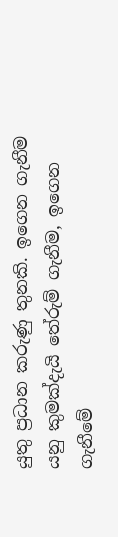යුතු ප්‍රධාන කරුණු තුනකි. ඉගෙන ගැනීම යනු කුමක්දැයි තේරුම් ගැනීම, ඉගෙන ගැනීමේ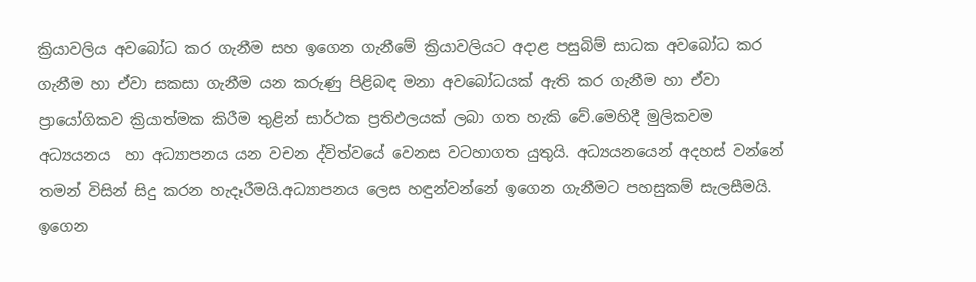ක්‍රියාවලිය අවබෝධ කර ගැනීම සහ ඉගෙන ගැනීමේ ක්‍රියාවලියට අදාළ පසුබිම් සාධක අවබෝධ කර ගැනීම හා ඒවා සකසා ගැනීම යන කරුණු පිළිබඳ මනා අවබෝධයක් ඇති කර ගැනීම හා ඒවා ප්‍රායෝගිකව ක්‍රියාත්මක කිරීම තුළින් සාර්ථක ප්‍රතිඵලයක් ලබා ගත හැකි වේ.මෙහිදී මුලිකවම  අධ්‍යයනය  හා අධ්‍යාපනය යන වචන ද්විත්වයේ වෙනස වටහාගත යුතුයි. අධ්‍යයනයෙන් අදහස් වන්නේ තමන් විසින් සිදු කරන හැදෑරීමයි.අධ්‍යාපනය ලෙස හඳුන්වන්නේ ඉගෙන ගැනීමට පහසුකම් සැලසීමයි. ඉගෙන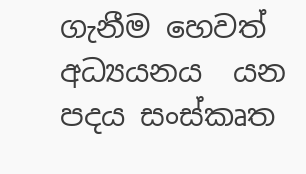ගැනීම හෙවත් අධ්‍යයනය  යන පදය සංස්කෘත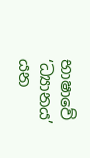භාෂාවේ ‘ධ්‍යානය’ යන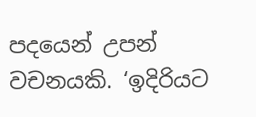පදයෙන් උපන් වචනයකි. ‘ඉදිරියට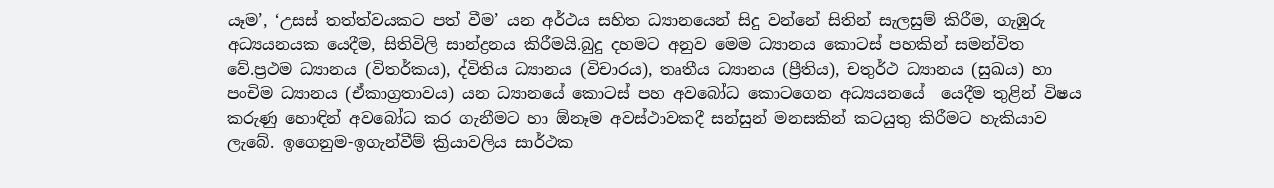යෑම’, ‘උසස් තත්ත්වයකට පත් වීම’ යන අර්ථය සහිත ධ්‍යානයෙන් සිදු වන්නේ සිතින් සැලසුම් කිරීම, ගැඹුරු අධ්‍යයනයක යෙදීම, සිතිවිලි සාන්ද්‍රනය කිරීමයි.බුදු දහමට අනුව මෙම ධ්‍යානය කොටස් පහකින් සමන්විත වේ.ප්‍රථම ධ්‍යානය (විතර්කය), ද්විතිය ධ්‍යානය (විචාරය), තෘතීය ධ්‍යානය (ප්‍රීතිය), චතුර්ථ ධ්‍යානය (සුඛය) හා පංචිම ධ්‍යානය (ඒකාග්‍රතාවය) යන ධ්‍යානයේ කොටස් පහ අවබෝධ කොටගෙන අධ්‍යයනයේ  යෙදීම තුළින් විෂය කරුණු හොඳින් අවබෝධ කර ගැනීමට හා ඕනෑම අවස්ථාවකදී සන්සුන් මනසකින් කටයුතු කිරීමට හැකියාව ලැබේ. ඉගෙනුම-ඉගැන්වීම් ක්‍රියාවලිය සාර්ථක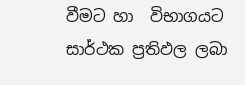වීමට හා  විභාගයට සාර්ථක ප්‍රතිඵල ලබා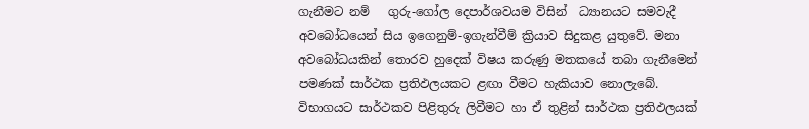ගැනීමට නම්   ගුරු-ගෝල දෙපාර්ශවයම විසින්  ධ්‍යානයට සමවැදී අවබෝධයෙන් සිය ඉගෙනුම්-ඉගැන්වීම් ක්‍රියාව සිදුකළ යුතුවේ. මනා අවබෝධයකින් තොරව හුදෙක් විෂය කරුණු මතකයේ තබා ගැනීමෙන් පමණක් සාර්ථක ප්‍රතිඵලයකට ළඟා වීමට හැකියාව නොලැබේ. විභාගයට සාර්ථකව පිළිතුරු ලිවීමට හා ඒ තුළින් සාර්ථක ප්‍රතිඵලයක්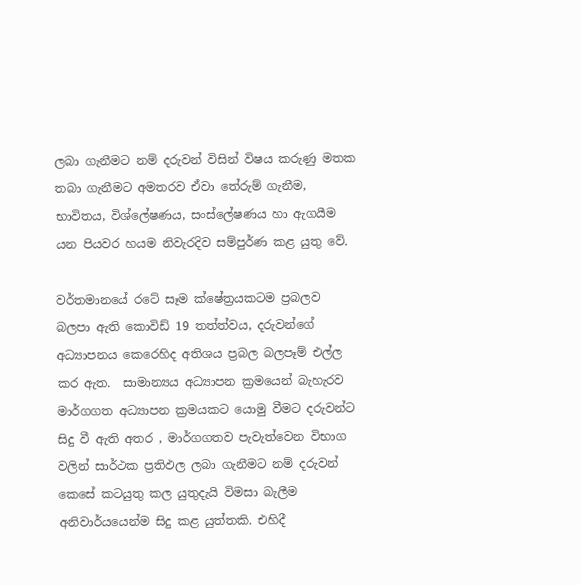ලබා ගැනීමට නම් දරුවන් විසින් විෂය කරුණු මතක තබා ගැනීමට අමතරව ඒවා තේරුම් ගැනීම,  භාවිතය, විශ්ලේෂණය, සංස්ලේෂණය හා ඇගයීම යන පියවර හයම නිවැරදිව සම්පුර්ණ කළ යුතු වේ.

වර්තමානයේ රටේ සෑම ක්ෂේත්‍රයකටම ප්‍රබලව බලපා ඇති කොවිඩ් 19 තත්ත්වය, දරුවන්ගේ අධ්‍යාපනය කෙරෙහිද අතිශය ප්‍රබල බලපෑම් එල්ල කර ඇත.  සාමාන්‍යය අධ්‍යාපන ක්‍රමයෙන් බැහැරව මාර්ගගත අධ්‍යාපන ක්‍රමයකට යොමු වීමට දරුවන්ට සිදු වී ඇති අතර , මාර්ගගතව පැවැත්වෙන විභාග වලින් සාර්ථක ප්‍රතිඵල ලබා ගැනීමට නම් දරුවන් කෙසේ කටයුතු කල යුතුදැයි විමසා බැලීම අනිවාර්යයෙන්ම සිදු කළ යුත්තකි. එහිදී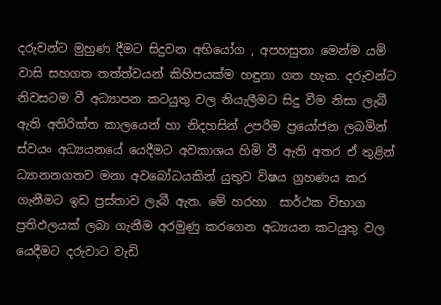දරුවන්ට මුහුණ දීමට සිදුවන අභියෝග , අපහසුතා මෙන්ම යම් වාසි සහගත තත්ත්වයන් කිහිපයක්ම හඳුනා ගත හැක. දරුවන්ට නිවසටම වී අධ්‍යාපන කටයුතු වල නියැලීමට සිදු වීම නිසා ලැබී ඇති අතිරික්ත කාලයෙන් හා නිදහසින් උපරිම ප්‍රයෝජන ලබමින් ස්වයං අධ්‍යයනයේ යෙදීමට අවකාශය හිමි වී ඇති අතර ඒ තුළින් ධ්‍යානනගතව මනා අවබෝධයකින් යුතුව විෂය ග්‍රහණය කර ගැනීමට ඉඩ ප්‍රස්තාව ලැබී ඇත. මේ හරහා  සාර්ථක විභාග ප්‍රතිඵලයක් ලබා ගැනීම අරමුණු කරගෙන අධ්‍යයන කටයුතු වල යෙදීමට දරුවාට වැඩි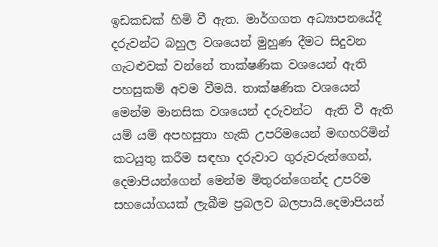ඉඩකඩක් හිමි වී ඇත. මාර්ගගත අධ්‍යාපනයේදී දරුවන්ට බහුල වශයෙන් මුහුණ දීමට සිදුවන ගැටළුවක් වන්නේ තාක්ෂණික වශයෙන් ඇති පහසුකම් අවම වීමයි. තාක්ෂණික වශයෙන් මෙන්ම මානසික වශයෙන් දරුවන්ට  ඇති වී ඇති යම් යම් අපහසුතා හැකි උපරිමයෙන් මඟහරිමින් කටයුතු කරීම සඳහා දරුවාට ගුරුවරුන්ගෙන්, දෙමාපියන්ගෙන් මෙන්ම මිතුරන්ගෙන්ද උපරිම සහයෝගයක් ලැබීම ප්‍රබලව බලපායි.දෙමාපියන්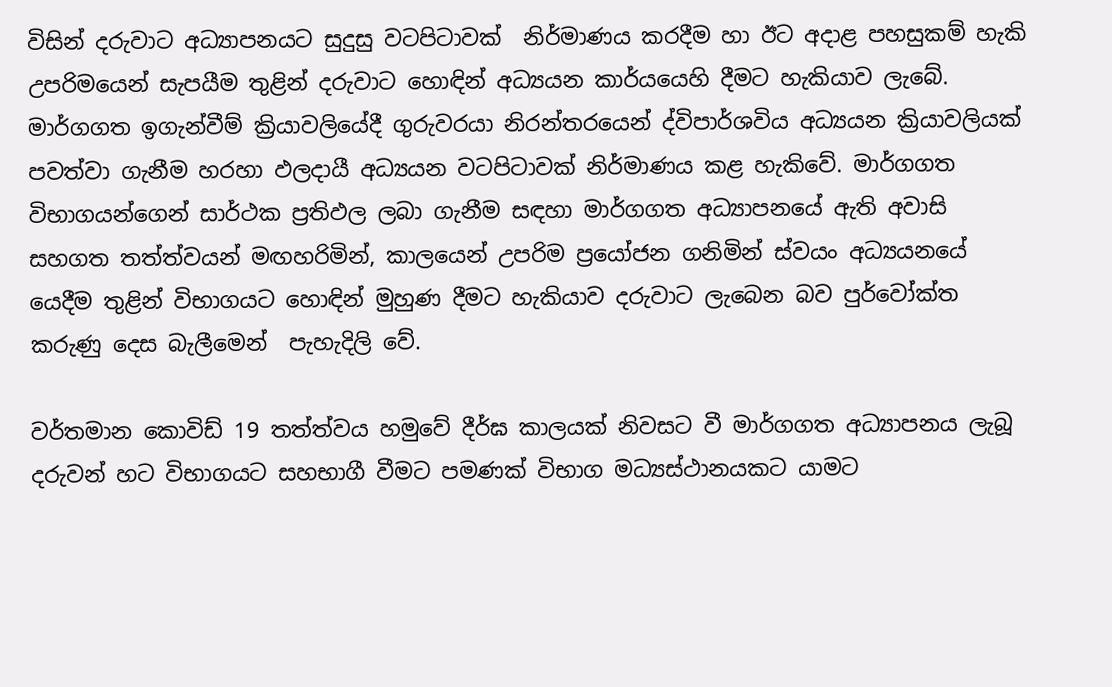විසින් දරුවාට අධ්‍යාපනයට සුදුසු වටපිටාවක්  නිර්මාණය කරදීම හා ඊට අදාළ පහසුකම් හැකි උපරිමයෙන් සැපයීම තුළින් දරුවාට හොඳින් අධ්‍යයන කාර්යයෙහි දීමට හැකියාව ලැබේ. මාර්ගගත ඉගැන්වීම් ක්‍රියාවලියේදී ගුරුවරයා නිරන්තරයෙන් ද්විපාර්ශවිය අධ්‍යයන ක්‍රියාවලියක්  පවත්වා ගැනීම හරහා ඵලදායී අධ්‍යයන වටපිටාවක් නිර්මාණය කළ හැකිවේ. මාර්ගගත විභාගයන්ගෙන් සාර්ථක ප්‍රතිඵල ලබා ගැනීම සඳහා මාර්ගගත අධ්‍යාපනයේ ඇති අවාසි සහගත තත්ත්වයන් මඟහරිමින්, කාලයෙන් උපරිම ප්‍රයෝජන ගනිමින් ස්වයං අධ්‍යයනයේ යෙදීම තුළින් විභාගයට හොඳින් මුහුණ දීමට හැකියාව දරුවාට ලැබෙන බව පුර්වෝක්ත කරුණු දෙස බැලීමෙන්  පැහැදිලි වේ.

වර්තමාන කොවිඩ් 19 තත්ත්වය හමුවේ දීර්ඝ කාලයක් නිවසට වී මාර්ගගත අධ්‍යාපනය ලැබූ දරුවන් හට විභාගයට සහභාගී වීමට පමණක් විභාග මධ්‍යස්ථානයකට යාමට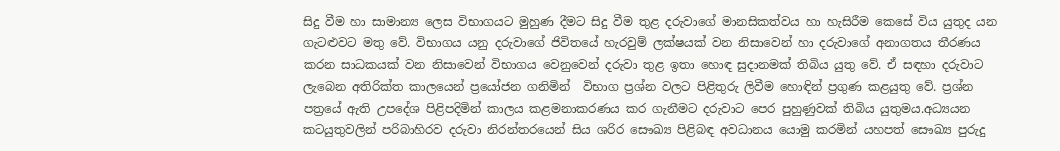සිදු වීම හා සාමාන්‍ය ලෙස විභාගයට මුහුණ දීමට සිදු වීම තුළ දරුවාගේ මානසිකත්වය හා හැසිරීම කෙසේ විය යුතුද යන ගැටළුවට මතු වේ. විභාගය යනු දරුවාගේ ජිවිතයේ හැරවුම් ලක්ෂයක් වන නිසාවෙන් හා දරුවාගේ අනාගතය තීරණය කරන සාධකයක් වන නිසාවෙන් විභාගය වෙනුවෙන් දරුවා තුළ ඉතා හොඳ සුදානමක් තිබිය යුතු වේ. ඒ සඳහා දරුවාට ලැබෙන අතිරික්ත කාලයෙන් ප්‍රයෝජන ගනිමින්  විභාග ප්‍රශ්න වලට පිළිතුරු ලිවීම හොඳින් ප්‍රගුණ කළයුතු වේ. ප්‍රශ්න පත්‍රයේ ඇති උපදේශ පිළිපදිමින් කාලය කළමනාකරණය කර ගැනීමට දරුවාට පෙර පුහුණුවක් තිබිය යුතුමය.අධ්‍යයන කටයුතුවලින් පරිබාහිරව දරුවා නිරන්තරයෙන් සිය ශරිර සෞඛ්‍ය පිළිබඳ අවධානය යොමු කරමින් යහපත් සෞඛ්‍ය පුරුදු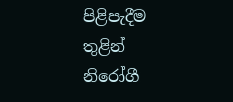පිළිපැදීම තුළින් නිරෝගී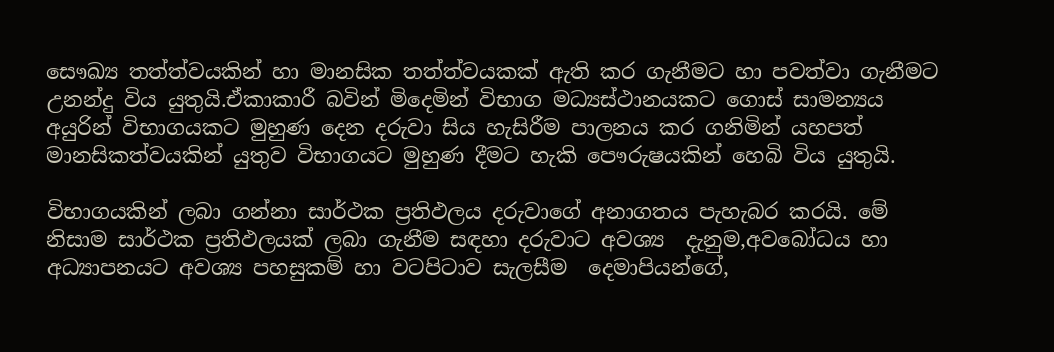සෞඛ්‍ය තත්ත්වයකින් හා මානසික තත්ත්වයකක් ඇති කර ගැනීමට හා පවත්වා ගැනීමට උනන්දු විය යුතුයි.ඒකාකාරී බවින් මිදෙමින් විභාග මධ්‍යස්ථානයකට ගොස් සාමන්‍යය අයුරින් විභාගයකට මුහුණ දෙන දරුවා සිය හැසිරීම පාලනය කර ගනිමින් යහපත් මානසිකත්වයකින් යුතුව විභාගයට මුහුණ දීමට හැකි පෞරුෂයකින් හෙබි විය යුතුයි.

විභාගයකින් ලබා ගන්නා සාර්ථක ප්‍රතිඵලය දරුවාගේ අනාගතය පැහැබර කරයි. මේ නිසාම සාර්ථක ප්‍රතිඵලයක් ලබා ගැනීම සඳහා දරුවාට අවශ්‍ය  දැනුම,අවබෝධය හා අධ්‍යාපනයට අවශ්‍ය පහසුකම් හා වටපිටාව සැලසීම  දෙමාපියන්ගේ,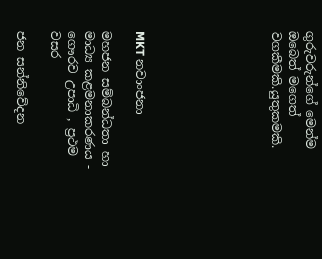ගුරුවරුන්ගේ මෙන්ම ඔබෙත් මගෙත් වගකීමකි.යුතුකමකි.







MKT නවාංජනා

මහජන සම්බන්ධතා හා මාධ්‍ය කළමනාකරණය - ගෞරව උපාධි , ප්‍රථම වසර

ජන සන්නිවේදන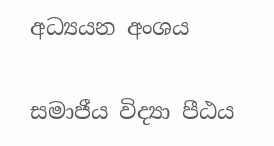අධ්‍යයන අංශය

සමාජීය විද්‍යා පීඨය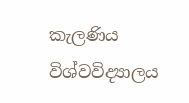කැලණිය විශ්වවිද්‍යාලය